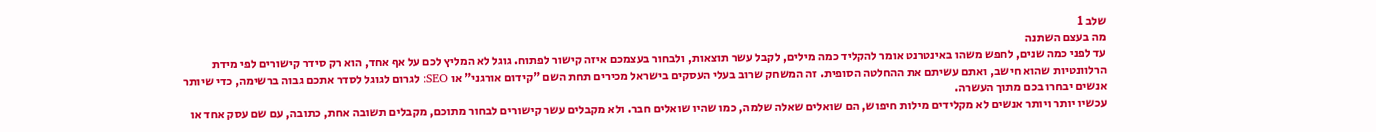שלב 1
מה בעצם השתנה
עד לפני כמה שנים, לחפש משהו באינטרנט אומר להקליד כמה מילים, לקבל עשר תוצאות, ולבחור בעצמכם איזה קישור לפתוח. גוגל לא המליץ לכם על אף אחד, הוא רק סידר קישורים לפי מידת הרלוונטיות שהוא חישב, ואתם עשיתם את ההחלטה הסופית. זה המשחק שרוב בעלי העסקים בישראל מכירים תחת השם "קידום אורגני" או SEO: לגרום לגוגל לסדר אתכם גבוה ברשימה, כדי שיותר אנשים יבחרו בכם מתוך העשרה.
עכשיו יותר ויותר אנשים לא מקלידים מילות חיפוש, הם שואלים שאלה שלמה, כמו שהיו שואלים חבר. ולא מקבלים עשר קישורים לבחור מתוכם, מקבלים תשובה אחת, כתובה, עם שם עסק אחד או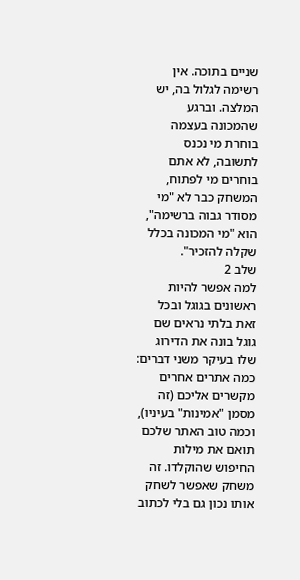שניים בתוכה. אין רשימה לגלול בה, יש המלצה. וברגע שהמכונה בעצמה בוחרת מי נכנס לתשובה, לא אתם בוחרים מי לפתוח, המשחק כבר לא "מי מסודר גבוה ברשימה", הוא "מי המכונה בכלל שקלה להזכיר".
שלב 2
למה אפשר להיות ראשונים בגוגל ובכל זאת בלתי נראים שם
גוגל בונה את הדירוג שלו בעיקר משני דברים: כמה אתרים אחרים מקשרים אליכם (זה מסמן "אמינות" בעיניו), וכמה טוב האתר שלכם תואם את מילות החיפוש שהוקלדו. זה משחק שאפשר לשחק אותו נכון גם בלי לכתוב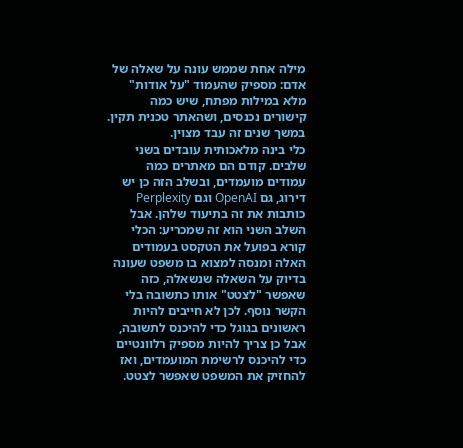מילה אחת שממש עונה על שאלה של אדם: מספיק שהעמוד "על אודות" מלא במילות מפתח, שיש כמה קישורים נכנסים, ושהאתר טכנית תקין. במשך שנים זה עבד מצוין.
כלי בינה מלאכותית עובדים בשני שלבים. קודם הם מאתרים כמה עמודים מועמדים, ובשלב הזה כן יש דירוג, גם OpenAI וגם Perplexity כותבות את זה בתיעוד שלהן. אבל השלב השני הוא זה שמכריע: הכלי קורא בפועל את הטקסט בעמודים האלה ומנסה למצוא בו משפט שעונה בדיוק על השאלה שנשאלה, כזה שאפשר "לצטט" אותו כתשובה בלי הקשר נוסף. לכן לא חייבים להיות ראשונים בגוגל כדי להיכנס לתשובה, אבל כן צריך להיות מספיק רלוונטיים כדי להיכנס לרשימת המועמדים, ואז להחזיק את המשפט שאפשר לצטט.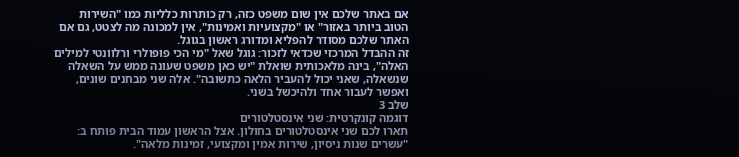אם באתר שלכם אין שום משפט כזה, רק כותרות כלליות כמו "השירות הטוב ביותר באזור" או "מקצועיות ואמינות", אין למכונה מה לצטט, גם אם האתר שלכם מסודר להפליא ומדורג ראשון בגוגל.
זה ההבדל המרכזי שכדאי לזכור: גוגל שאל "מי הכי פופולרי ורלוונטי למילים האלה", בינה מלאכותית שואלת "יש כאן משפט שעונה ממש על השאלה שנשאלה, שאני יכול להעביר הלאה כתשובה". אלה שני מבחנים שונים, ואפשר לעבור אחד ולהיכשל בשני.
שלב 3
דוגמה קונקרטית: שני אינסטלטורים
תארו לכם שני אינסטלטורים בחולון. אצל הראשון עמוד הבית פותח ב: "עשרים שנות ניסיון, שירות אמין ומקצועי, זמינות מלאה".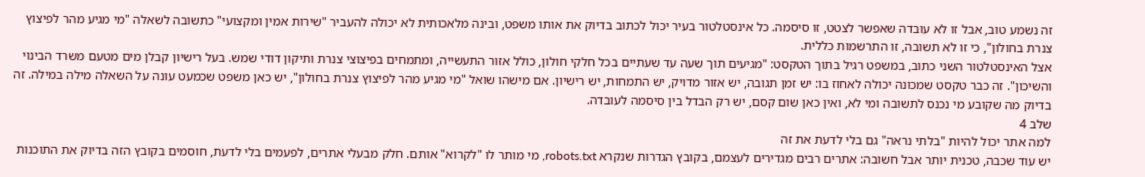זה נשמע טוב, אבל זו לא עובדה שאפשר לצטט, זו סיסמה. כל אינסטלטור בעיר יכול לכתוב בדיוק את אותו משפט, ובינה מלאכותית לא יכולה להעביר "שירות אמין ומקצועי" כתשובה לשאלה "מי מגיע מהר לפיצוץ צנרת בחולון", כי זו לא תשובה, זו התרשמות כללית.
אצל האינסטלטור השני כתוב, במשפט רגיל בתוך הטקסט: "מגיעים תוך שעה עד שעתיים בכל חלקי חולון, כולל אזור התעשייה, ומתמחים בפיצוצי צנרת ותיקון דודי שמש. בעל רישיון קבלן מים מטעם משרד הבינוי והשיכון". זה כבר טקסט שמכונה יכולה לאחוז בו: יש זמן תגובה, יש אזור מדויק, יש התמחות, יש רישיון. אם מישהו שואל "מי מגיע מהר לפיצוץ צנרת בחולון", יש כאן משפט שכמעט עונה על השאלה מילה במילה. זה בדיוק מה שקובע מי נכנס לתשובה ומי לא, ואין כאן שום קסם, יש רק הבדל בין סיסמה לעובדה.
שלב 4
למה אתר יכול להיות "בלתי נראה" גם בלי לדעת את זה
יש עוד שכבה, טכנית יותר אבל חשובה: אתרים רבים מגדירים לעצמם, בקובץ הגדרות שנקרא robots.txt, מי מותר לו "לקרוא" אותם. חלק מבעלי אתרים, לפעמים בלי לדעת, חוסמים בקובץ הזה בדיוק את התוכנות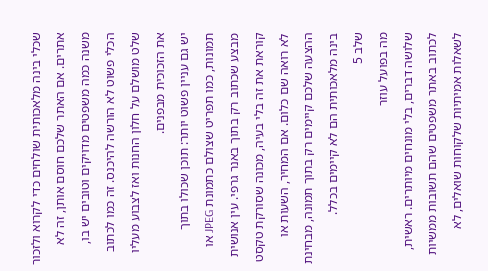שכלי בינה מלאכותית שולחים כדי לקרוא ולזכור אתרים. אם האתר שלכם חוסם אותן, זה לא משנה כמה משפטים מדויקים וטובים יש בו, הכלי פשוט לא הורשה להיכנס. זה כמו לכתוב שלט מושלם על חלון החנות ואז לצבוע מעליו את הזכוכית מבפנים.
יש גם עניין פשוט יותר: תוכן שכולו בתוך תמונות, כמו תפריט שצולם כתמונת JPEG או מבצע שכתוב רק בתוך באנר גרפי. עין אנושית קוראת את זה בלי בעיה, מכונה שסורקת טקסט לא רואה שם כלום. אם המחיר, השעות או ההצעה שלכם קיימים רק בתוך תמונה, מבחינת בינה מלאכותית הם לא קיימים בכלל.
שלב 5
מה בפועל עוזר
שלושה דברים, בלי מונחים מיותרים. ראשית, לכתוב באתר משפטים שהם תשובות ממשיות לשאלות אמיתיות שלקוחות שואלים, לא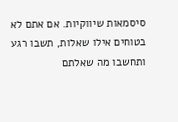סיסמאות שיווקיות. אם אתם לא בטוחים אילו שאלות, תשבו רגע ותחשבו מה שאלתם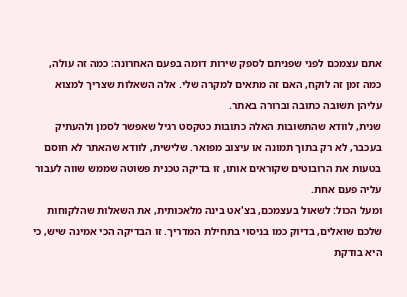אתם עצמכם לפני שפניתם לספק שירות דומה בפעם האחרונה: כמה זה עולה, כמה זמן זה לוקח, האם זה מתאים למקרה שלי. אלה השאלות שצריך למצוא עליהן תשובה כתובה וברורה באתר.
שנית, לוודא שהתשובות האלה כתובות כטקסט רגיל שאפשר לסמן ולהעתיק בעכבר, לא רק בתוך תמונה או עיצוב מפואר. שלישית, לוודא שהאתר לא חוסם בטעות את הרובוטים שקוראים אותו, זו בדיקה טכנית פשוטה שממש שווה לעבור עליה פעם אחת.
ומעל הכול: לשאול בעצמכם, בצ'אט בינה מלאכותית, את השאלות שהלקוחות שלכם שואלים, בדיוק כמו בניסוי בתחילת המדריך. זו הבדיקה הכי אמינה שיש, כי היא בודקת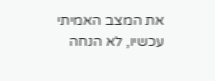את המצב האמיתי עכשיו, לא הנחה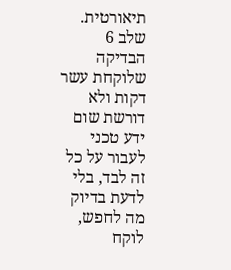תיאורטית.
שלב 6
הבדיקה שלוקחת עשר דקות ולא דורשת שום ידע טכני
לעבור על כל זה לבד, בלי לדעת בדיוק מה לחפש, לוקח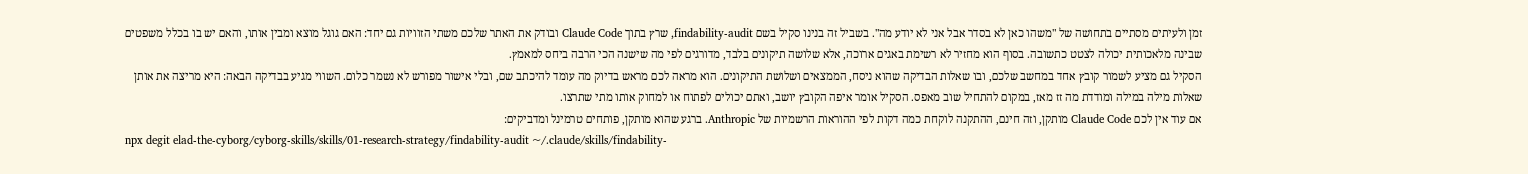זמן ולעיתים מסתיים בתחושה של "משהו כאן לא בסדר אבל אני לא יודע מה". בשביל זה בנינו סקיל בשם findability-audit, שרץ בתוך Claude Code ובודק את האתר שלכם משתי הזוויות גם יחד: האם גוגל מוצא ומבין אותו, והאם יש בו בכלל משפטים שבינה מלאכותית יכולה לצטט כתשובה. בסוף הוא מחזיר לא רשימת באגים ארוכה, אלא שלושה תיקונים בלבד, מדורגים לפי מה שישנה הכי הרבה ביחס למאמץ.
הסקיל גם מציע לשמור קובץ אחד במחשב שלכם, ובו שאלות הבדיקה שהוא ניסח, הממצאים ושלושת התיקונים. הוא מראה לכם מראש בדיוק מה עומד להיכתב שם, ובלי אישור מפורש לא נשמר כלום. השווי מגיע בבדיקה הבאה: היא מריצה את אותן שאלות מילה במילה ומודדת מה זז מאז, במקום להתחיל שוב מאפס. הסקיל אומר איפה הקובץ יושב, ואתם יכולים לפתוח או למחוק אותו מתי שתרצו.
אם עוד אין לכם Claude Code מותקן, וזה חינם, ההתקנה לוקחת כמה דקות לפי ההוראות הרשמיות של Anthropic. ברגע שהוא מותקן, פותחים טרמינל ומדביקים:
npx degit elad-the-cyborg/cyborg-skills/skills/01-research-strategy/findability-audit ~/.claude/skills/findability-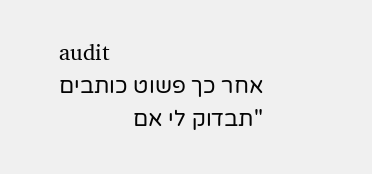audit
אחר כך פשוט כותבים "תבדוק לי אם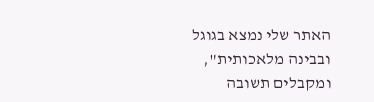האתר שלי נמצא בגוגל ובבינה מלאכותית", ומקבלים תשובה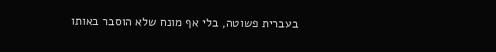בעברית פשוטה, בלי אף מונח שלא הוסבר באותו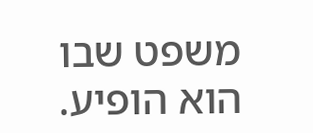משפט שבו הוא הופיע.